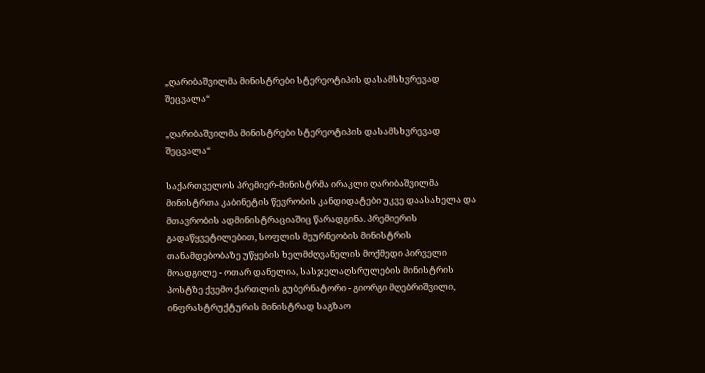„ღარიბაშვილმა მინისტრები სტერეოტიპის დასამსხვრევად შეცვალა“

„ღარიბაშვილმა მინისტრები სტერეოტიპის დასამსხვრევად შეცვალა“

საქართველოს პრემიერ-მინისტრმა ირაკლი ღარიბაშვილმა მინისტრთა კაბინეტის წევრობის კანდიდატები უკვე დაასახელა და მთავრობის ადმინისტრაციაშიც წარადგინა. პრემიერის გადაწყვეტილებით, სოფლის მეურნეობის მინისტრის თანამდებობაზე უწყების ხელმძღვანელის მოქმედი პირველი მოადგილე - ოთარ დანელია, სასჯელაღსრულების მინისტრის პოსტზე ქვემო ქართლის გუბერნატორი - გიორგი მღებრიშვილი, ინფრასტრუქტურის მინისტრად საგზაო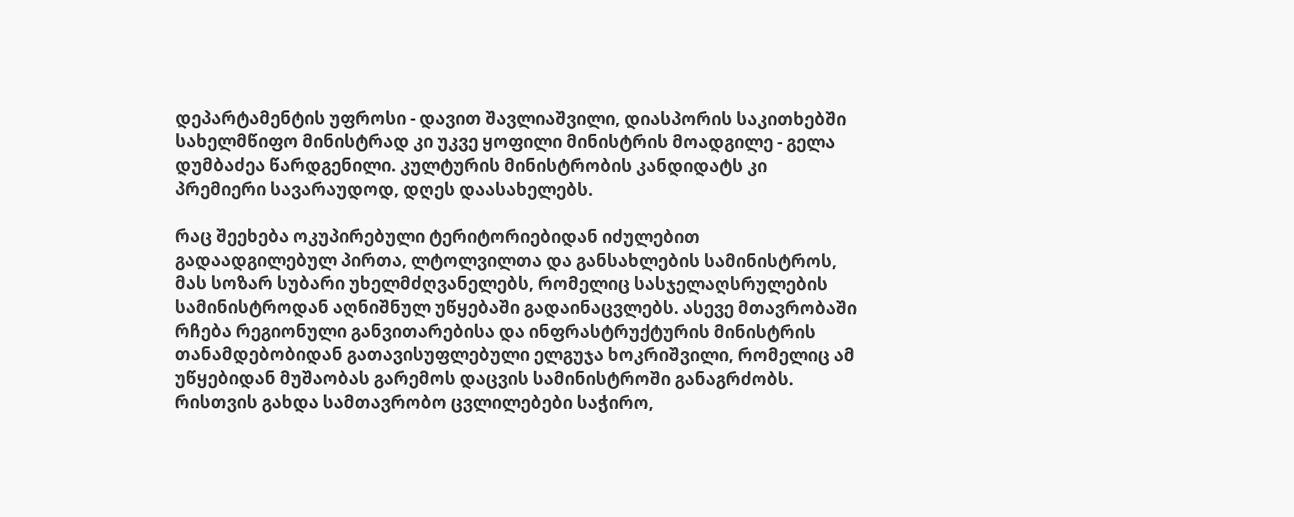დეპარტამენტის უფროსი - დავით შავლიაშვილი, დიასპორის საკითხებში სახელმწიფო მინისტრად კი უკვე ყოფილი მინისტრის მოადგილე - გელა დუმბაძეა წარდგენილი. კულტურის მინისტრობის კანდიდატს კი პრემიერი სავარაუდოდ, დღეს დაასახელებს.

რაც შეეხება ოკუპირებული ტერიტორიებიდან იძულებით გადაადგილებულ პირთა, ლტოლვილთა და განსახლების სამინისტროს, მას სოზარ სუბარი უხელმძღვანელებს, რომელიც სასჯელაღსრულების სამინისტროდან აღნიშნულ უწყებაში გადაინაცვლებს. ასევე მთავრობაში რჩება რეგიონული განვითარებისა და ინფრასტრუქტურის მინისტრის თანამდებობიდან გათავისუფლებული ელგუჯა ხოკრიშვილი, რომელიც ამ უწყებიდან მუშაობას გარემოს დაცვის სამინისტროში განაგრძობს. რისთვის გახდა სამთავრობო ცვლილებები საჭირო,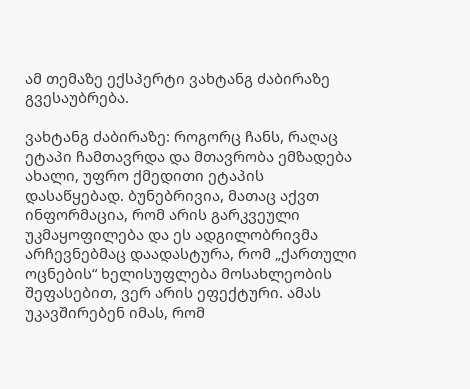ამ თემაზე ექსპერტი ვახტანგ ძაბირაზე გვესაუბრება.

ვახტანგ ძაბირაზე: როგორც ჩანს, რაღაც ეტაპი ჩამთავრდა და მთავრობა ემზადება ახალი, უფრო ქმედითი ეტაპის დასაწყებად. ბუნებრივია, მათაც აქვთ ინფორმაცია, რომ არის გარკვეული უკმაყოფილება და ეს ადგილობრივმა არჩევნებმაც დაადასტურა, რომ „ქართული ოცნების“ ხელისუფლება მოსახლეობის შეფასებით, ვერ არის ეფექტური. ამას უკავშირებენ იმას, რომ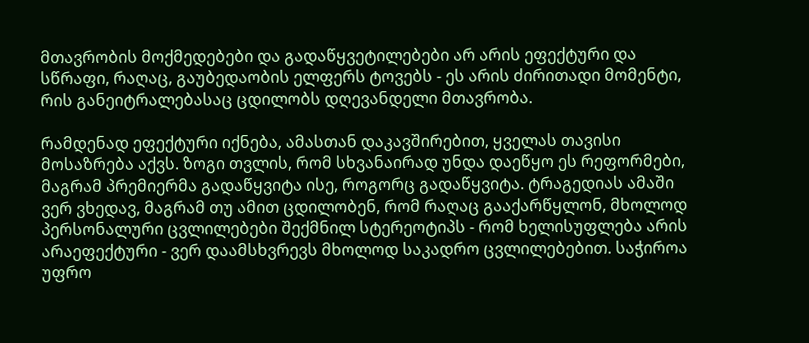მთავრობის მოქმედებები და გადაწყვეტილებები არ არის ეფექტური და სწრაფი, რაღაც, გაუბედაობის ელფერს ტოვებს - ეს არის ძირითადი მომენტი, რის განეიტრალებასაც ცდილობს დღევანდელი მთავრობა.

რამდენად ეფექტური იქნება, ამასთან დაკავშირებით, ყველას თავისი მოსაზრება აქვს. ზოგი თვლის, რომ სხვანაირად უნდა დაეწყო ეს რეფორმები, მაგრამ პრემიერმა გადაწყვიტა ისე, როგორც გადაწყვიტა. ტრაგედიას ამაში ვერ ვხედავ, მაგრამ თუ ამით ცდილობენ, რომ რაღაც გააქარწყლონ, მხოლოდ პერსონალური ცვლილებები შექმნილ სტერეოტიპს - რომ ხელისუფლება არის არაეფექტური - ვერ დაამსხვრევს მხოლოდ საკადრო ცვლილებებით. საჭიროა უფრო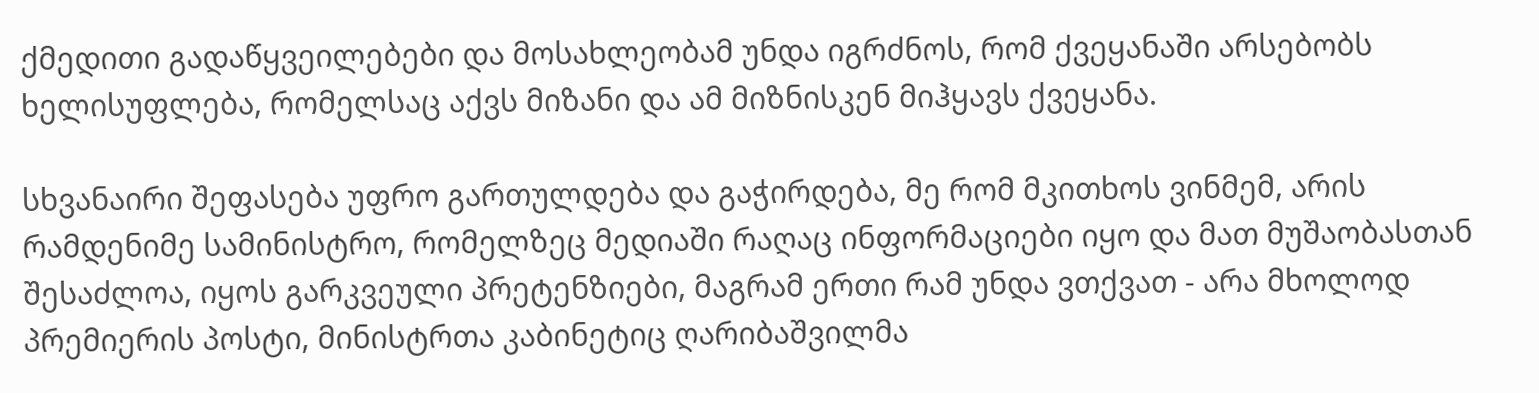ქმედითი გადაწყვეილებები და მოსახლეობამ უნდა იგრძნოს, რომ ქვეყანაში არსებობს ხელისუფლება, რომელსაც აქვს მიზანი და ამ მიზნისკენ მიჰყავს ქვეყანა.

სხვანაირი შეფასება უფრო გართულდება და გაჭირდება, მე რომ მკითხოს ვინმემ, არის რამდენიმე სამინისტრო, რომელზეც მედიაში რაღაც ინფორმაციები იყო და მათ მუშაობასთან შესაძლოა, იყოს გარკვეული პრეტენზიები, მაგრამ ერთი რამ უნდა ვთქვათ - არა მხოლოდ პრემიერის პოსტი, მინისტრთა კაბინეტიც ღარიბაშვილმა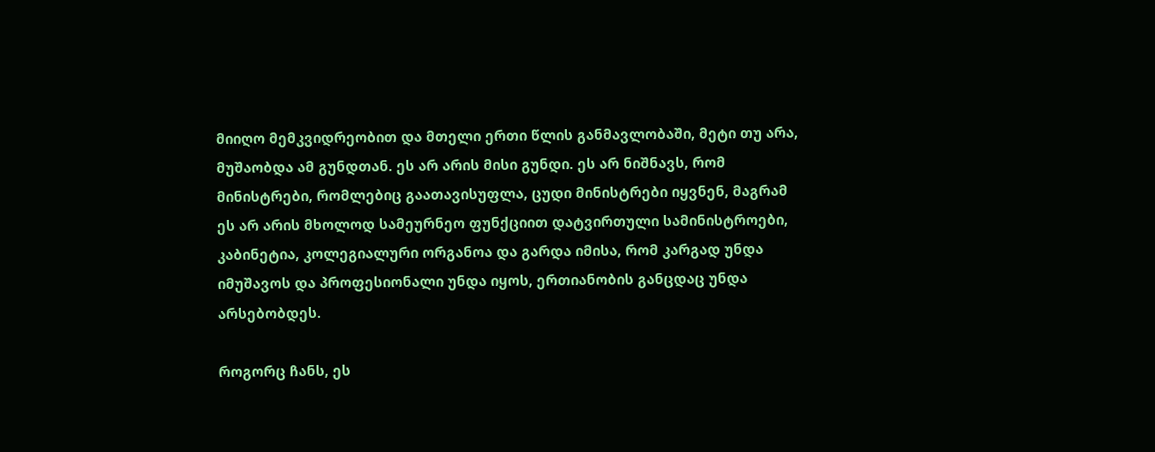მიიღო მემკვიდრეობით და მთელი ერთი წლის განმავლობაში, მეტი თუ არა, მუშაობდა ამ გუნდთან. ეს არ არის მისი გუნდი. ეს არ ნიშნავს, რომ მინისტრები, რომლებიც გაათავისუფლა, ცუდი მინისტრები იყვნენ, მაგრამ ეს არ არის მხოლოდ სამეურნეო ფუნქციით დატვირთული სამინისტროები, კაბინეტია, კოლეგიალური ორგანოა და გარდა იმისა, რომ კარგად უნდა იმუშავოს და პროფესიონალი უნდა იყოს, ერთიანობის განცდაც უნდა არსებობდეს.

როგორც ჩანს, ეს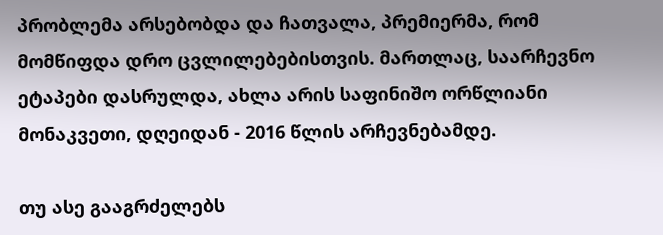პრობლემა არსებობდა და ჩათვალა, პრემიერმა, რომ მომწიფდა დრო ცვლილებებისთვის. მართლაც, საარჩევნო ეტაპები დასრულდა, ახლა არის საფინიშო ორწლიანი მონაკვეთი, დღეიდან - 2016 წლის არჩევნებამდე.

თუ ასე გააგრძელებს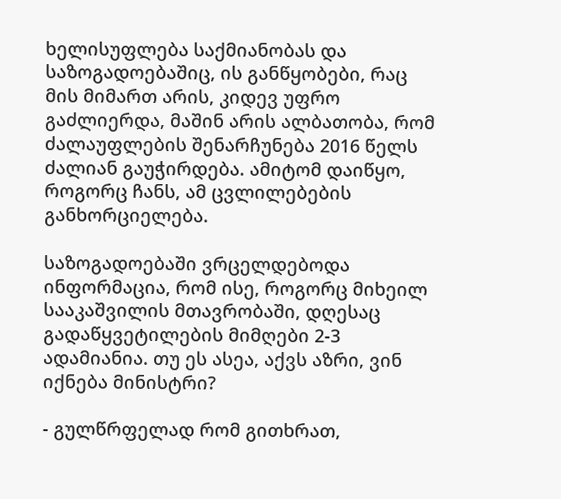ხელისუფლება საქმიანობას და საზოგადოებაშიც, ის განწყობები, რაც მის მიმართ არის, კიდევ უფრო გაძლიერდა, მაშინ არის ალბათობა, რომ ძალაუფლების შენარჩუნება 2016 წელს ძალიან გაუჭირდება. ამიტომ დაიწყო, როგორც ჩანს, ამ ცვლილებების განხორციელება.

საზოგადოებაში ვრცელდებოდა ინფორმაცია, რომ ისე, როგორც მიხეილ სააკაშვილის მთავრობაში, დღესაც გადაწყვეტილების მიმღები 2-3 ადამიანია. თუ ეს ასეა, აქვს აზრი, ვინ იქნება მინისტრი?

- გულწრფელად რომ გითხრათ,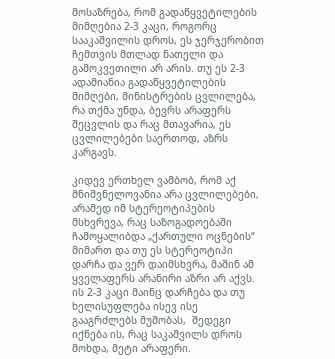მოსაზრება, რომ გადაწყვეტილების მიმღებია 2-3 კაცი, როგორც სააკაშვილის დროს, ეს ჯერჯერობით ჩემთვის მთლად ნათელი და გამოკვეთილი არ არის. თუ ეს 2-3 ადამიანია გადაწყვეტილების მიმღები, მინისტრების ცვლილება, რა თქმა უნდა, ბევრს არაფერს შეცვლის და რაც მთავარია, ეს ცვლილებები საერთოდ, აზრს კარგავს.

კიდევ ერთხელ ვამბობ, რომ აქ მნიშვნელოვანია არა ცვლილებები, არამედ იმ სტერეოტიპების მსხვრევა, რაც საზოგადოებაში ჩამოყალიბდა „ქართული ოცნების“ მიმართ და თუ ეს სტერეოტიპი დარჩა და ვერ დაიმსხვრა, მაშინ ამ ყველაფერს არანირი აზრი არ აქვს. ის 2-3 კაცი მაინც დარჩება და თუ ხელისუფლება ისევ ისე გააგრძლებს მუშობას,  შედეგი იქნება ის, რაც საკაშვილს დროს მოხდა, მეტი არაფერი.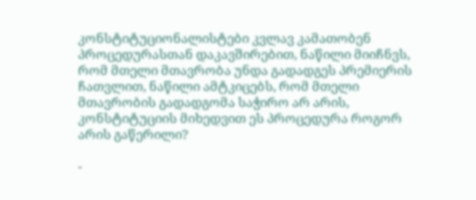კონსტიტუციონალისტები კვლავ კამათობენ პროცედურასთან დაკავშირებით, ნაწილი მიიჩნვს, რომ მთელი მთავრობა უნდა გადადგეს პრემიერის ჩათვლით, ნაწილი ამტკიცებს, რომ მთელი მთავრობის გადადგომა საჭირო არ არის, კონსტიტუციის მიხედვით ეს პროცედურა როგორ არის გაწერილი?

-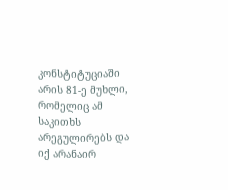კონსტიტუციაში არის 81-ე მუხლი, რომელიც ამ საკითხს არეგულირებს და იქ არანაირ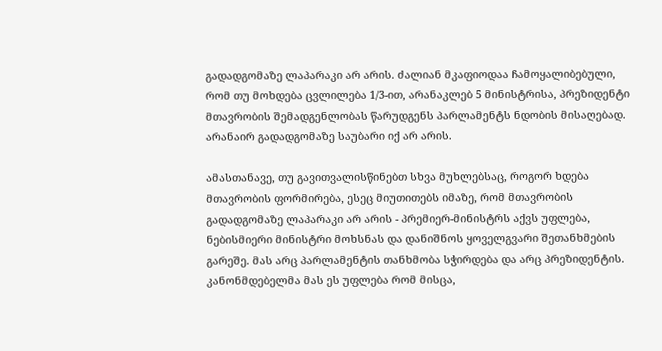გადადგომაზე ლაპარაკი არ არის. ძალიან მკაფიოდაა ჩამოყალიბებული, რომ თუ მოხდება ცვლილება 1/3-ით, არანაკლებ 5 მინისტრისა, პრეზიდენტი მთავრობის შემადგენლობას წარუდგენს პარლამენტს ნდობის მისაღებად. არანაირ გადადგომაზე საუბარი იქ არ არის.

ამასთანავე, თუ გავითვალისწინებთ სხვა მუხლებსაც, როგორ ხდება მთავრობის ფორმირება, ესეც მიუთითებს იმაზე, რომ მთავრობის გადადგომაზე ლაპარაკი არ არის - პრემიერ-მინისტრს აქვს უფლება, ნებისმიერი მინისტრი მოხსნას და დანიშნოს ყოველგვარი შეთანხმების გარეშე. მას არც პარლამენტის თანხმობა სჭირდება და არც პრეზიდენტის. კანონმდებელმა მას ეს უფლება რომ მისცა,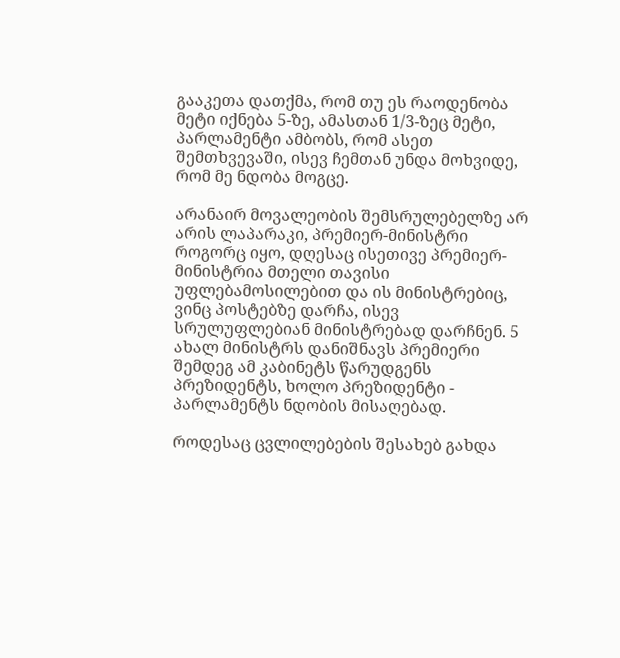გააკეთა დათქმა, რომ თუ ეს რაოდენობა მეტი იქნება 5-ზე, ამასთან 1/3-ზეც მეტი, პარლამენტი ამბობს, რომ ასეთ შემთხვევაში, ისევ ჩემთან უნდა მოხვიდე, რომ მე ნდობა მოგცე.

არანაირ მოვალეობის შემსრულებელზე არ არის ლაპარაკი, პრემიერ-მინისტრი როგორც იყო, დღესაც ისეთივე პრემიერ-მინისტრია მთელი თავისი უფლებამოსილებით და ის მინისტრებიც, ვინც პოსტებზე დარჩა, ისევ სრულუფლებიან მინისტრებად დარჩნენ. 5 ახალ მინისტრს დანიშნავს პრემიერი შემდეგ ამ კაბინეტს წარუდგენს პრეზიდენტს, ხოლო პრეზიდენტი - პარლამენტს ნდობის მისაღებად.

როდესაც ცვლილებების შესახებ გახდა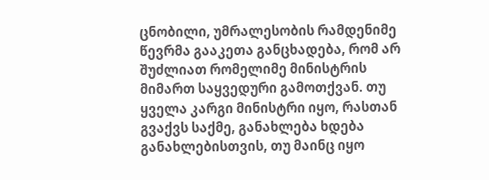ცნობილი, უმრალესობის რამდენიმე წევრმა გააკეთა განცხადება, რომ არ შუძლიათ რომელიმე მინისტრის მიმართ საყვედური გამოთქვან. თუ ყველა კარგი მინისტრი იყო, რასთან გვაქვს საქმე, განახლება ხდება განახლებისთვის, თუ მაინც იყო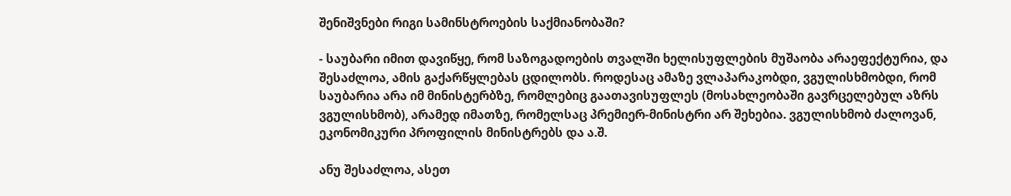შენიშვნები რიგი სამინსტროების საქმიანობაში?

- საუბარი იმით დავიწყე, რომ საზოგადოების თვალში ხელისუფლების მუშაობა არაეფექტურია, და შესაძლოა, ამის გაქარწყლებას ცდილობს. როდესაც ამაზე ვლაპარაკობდი, ვგულისხმობდი, რომ საუბარია არა იმ მინისტერბზე, რომლებიც გაათავისუფლეს (მოსახლეობაში გავრცელებულ აზრს ვგულისხმობ), არამედ იმათზე, რომელსაც პრემიერ-მინისტრი არ შეხებია. ვგულისხმობ ძალოვან, ეკონომიკური პროფილის მინისტრებს და ა.შ.

ანუ შესაძლოა, ასეთ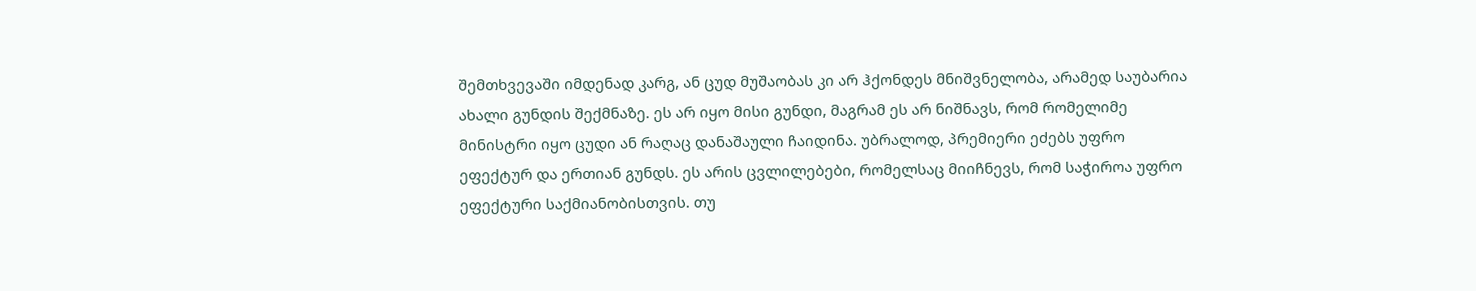შემთხვევაში იმდენად კარგ, ან ცუდ მუშაობას კი არ ჰქონდეს მნიშვნელობა, არამედ საუბარია ახალი გუნდის შექმნაზე. ეს არ იყო მისი გუნდი, მაგრამ ეს არ ნიშნავს, რომ რომელიმე მინისტრი იყო ცუდი ან რაღაც დანაშაული ჩაიდინა. უბრალოდ, პრემიერი ეძებს უფრო ეფექტურ და ერთიან გუნდს. ეს არის ცვლილებები, რომელსაც მიიჩნევს, რომ საჭიროა უფრო ეფექტური საქმიანობისთვის. თუ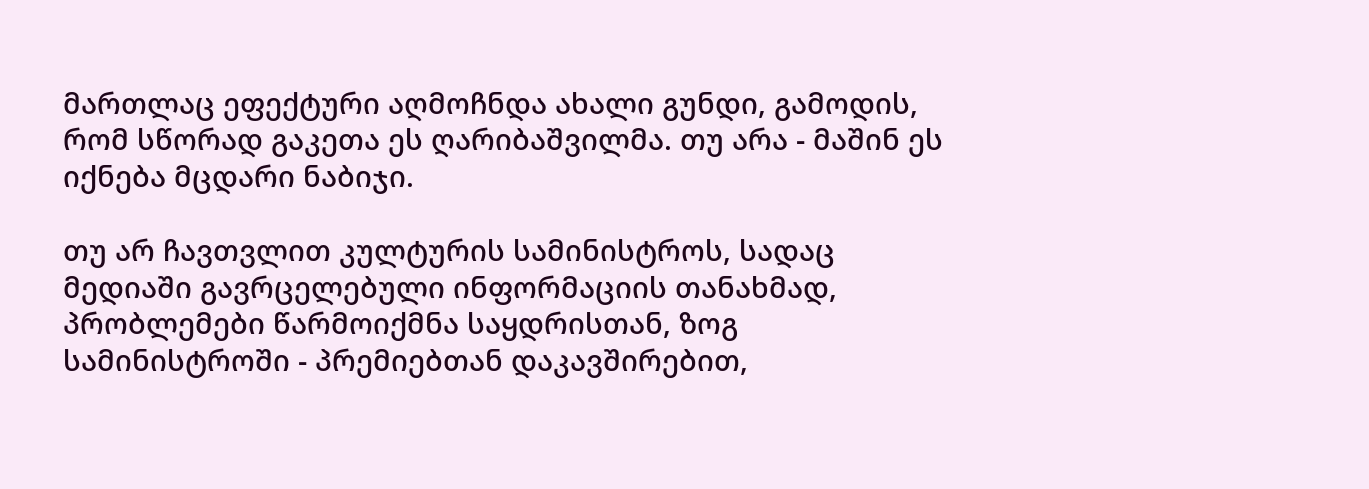მართლაც ეფექტური აღმოჩნდა ახალი გუნდი, გამოდის, რომ სწორად გაკეთა ეს ღარიბაშვილმა. თუ არა - მაშინ ეს იქნება მცდარი ნაბიჯი.

თუ არ ჩავთვლით კულტურის სამინისტროს, სადაც მედიაში გავრცელებული ინფორმაციის თანახმად, პრობლემები წარმოიქმნა საყდრისთან, ზოგ სამინისტროში - პრემიებთან დაკავშირებით,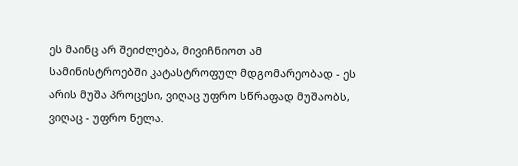ეს მაინც არ შეიძლება, მივიჩნიოთ ამ სამინისტროებში კატასტროფულ მდგომარეობად - ეს არის მუშა პროცესი, ვიღაც უფრო სწრაფად მუშაობს, ვიღაც - უფრო ნელა.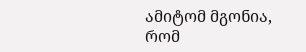ამიტომ მგონია, რომ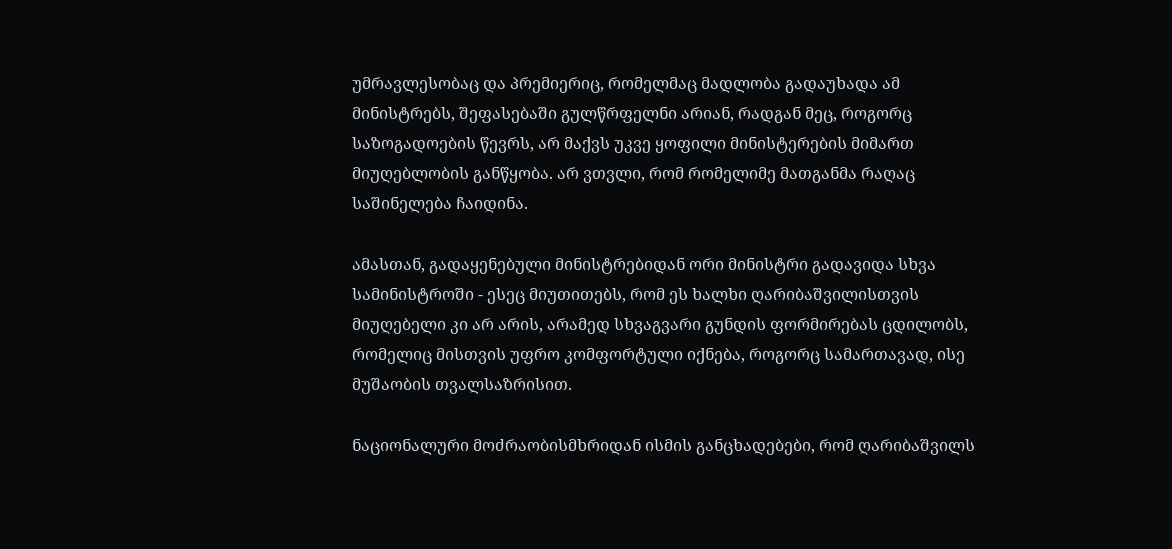უმრავლესობაც და პრემიერიც, რომელმაც მადლობა გადაუხადა ამ მინისტრებს, შეფასებაში გულწრფელნი არიან, რადგან მეც, როგორც საზოგადოების წევრს, არ მაქვს უკვე ყოფილი მინისტერების მიმართ მიუღებლობის განწყობა. არ ვთვლი, რომ რომელიმე მათგანმა რაღაც საშინელება ჩაიდინა.

ამასთან, გადაყენებული მინისტრებიდან ორი მინისტრი გადავიდა სხვა სამინისტროში - ესეც მიუთითებს, რომ ეს ხალხი ღარიბაშვილისთვის მიუღებელი კი არ არის, არამედ სხვაგვარი გუნდის ფორმირებას ცდილობს, რომელიც მისთვის უფრო კომფორტული იქნება, როგორც სამართავად, ისე მუშაობის თვალსაზრისით.

ნაციონალური მოძრაობისმხრიდან ისმის განცხადებები, რომ ღარიბაშვილს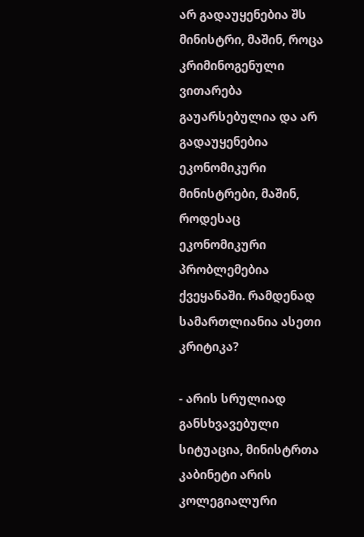არ გადაუყენებია შს მინისტრი, მაშინ, როცა კრიმინოგენული ვითარება გაუარსებულია და არ გადაუყენებია ეკონომიკური მინისტრები, მაშინ, როდესაც ეკონომიკური პრობლემებია ქვეყანაში. რამდენად სამართლიანია ასეთი კრიტიკა?

- არის სრულიად განსხვავებული სიტუაცია, მინისტრთა კაბინეტი არის კოლეგიალური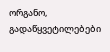ორგანო, გადაწყვეტილებები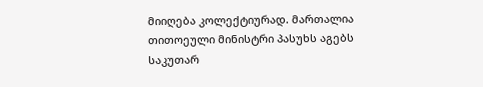მიიღება კოლექტიურად. მართალია თითოეული მინისტრი პასუხს აგებს საკუთარ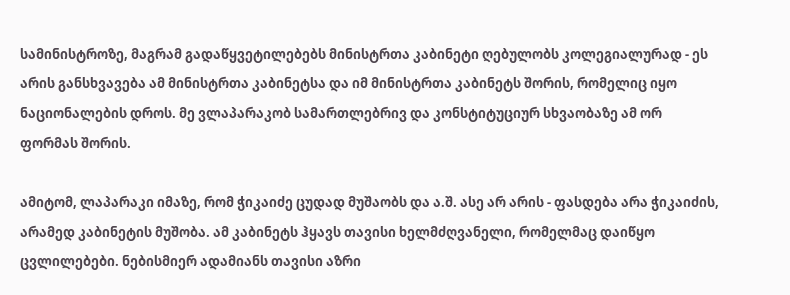სამინისტროზე, მაგრამ გადაწყვეტილებებს მინისტრთა კაბინეტი ღებულობს კოლეგიალურად - ეს არის განსხვავება ამ მინისტრთა კაბინეტსა და იმ მინისტრთა კაბინეტს შორის, რომელიც იყო ნაციონალების დროს. მე ვლაპარაკობ სამართლებრივ და კონსტიტუციურ სხვაობაზე ამ ორ ფორმას შორის.

ამიტომ, ლაპარაკი იმაზე, რომ ჭიკაიძე ცუდად მუშაობს და ა.შ. ასე არ არის - ფასდება არა ჭიკაიძის, არამედ კაბინეტის მუშობა. ამ კაბინეტს ჰყავს თავისი ხელმძღვანელი, რომელმაც დაიწყო ცვლილებები. ნებისმიერ ადამიანს თავისი აზრი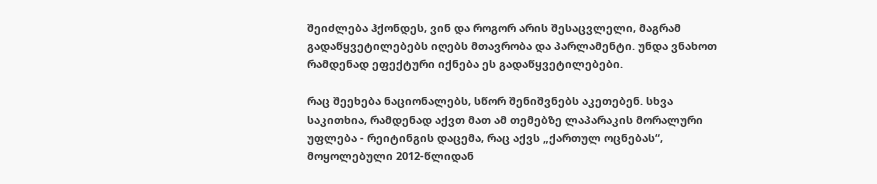შეიძლება ჰქონდეს, ვინ და როგორ არის შესაცვლელი, მაგრამ გადაწყვეტილებებს იღებს მთავრობა და პარლამენტი. უნდა ვნახოთ რამდენად ეფექტური იქნება ეს გადაწყვეტილებები.

რაც შეეხება ნაციონალებს, სწორ შენიშვნებს აკეთებენ. სხვა საკითხია, რამდენად აქვთ მათ ამ თემებზე ლაპარაკის მორალური უფლება - რეიტინგის დაცემა, რაც აქვს „ქართულ ოცნებას“, მოყოლებული 2012-წლიდან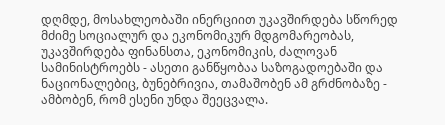დღმდე, მოსახლეობაში ინერციით უკავშირდება სწორედ მძიმე სოციალურ და ეკონომიკურ მდგომარეობას, უკავშირდება ფინანსთა, ეკონომიკის, ძალოვან სამინისტროებს - ასეთი განწყობაა საზოგადოებაში და ნაციონალებიც, ბუნებრივია, თამაშობენ ამ გრძნობაზე - ამბობენ, რომ ესენი უნდა შეეცვალა.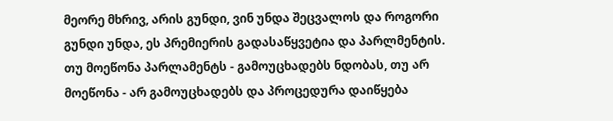მეორე მხრივ, არის გუნდი, ვინ უნდა შეცვალოს და როგორი გუნდი უნდა, ეს პრემიერის გადასაწყვეტია და პარლმენტის. თუ მოეწონა პარლამენტს - გამოუცხადებს ნდობას, თუ არ მოეწონა - არ გამოუცხადებს და პროცედურა დაიწყება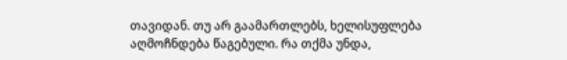თავიდან. თუ არ გაამართლებს, ხელისუფლება აღმოჩნდება წაგებული. რა თქმა უნდა,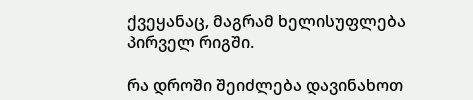ქვეყანაც, მაგრამ ხელისუფლება პირველ რიგში.

რა დროში შეიძლება დავინახოთ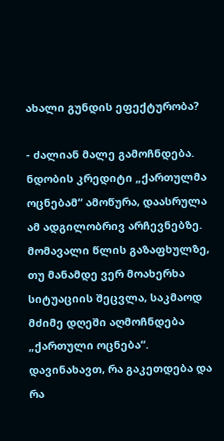ახალი გუნდის ეფექტურობა?

- ძალიან მალე გამოჩნდება. ნდობის კრედიტი „ქართულმა ოცნებამ“ ამოწურა, დაასრულა ამ ადგილობრივ არჩევნებზე. მომავალი წლის გაზაფხულზე, თუ მანამდე ვერ მოახერხა სიტუაციის შეცვლა, საკმაოდ მძიმე დღეში აღმოჩნდება „ქართული ოცნება“. დავინახავთ, რა გაკეთდება და რა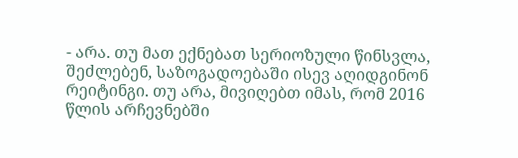- არა. თუ მათ ექნებათ სერიოზული წინსვლა, შეძლებენ, საზოგადოებაში ისევ აღიდგინონ რეიტინგი. თუ არა, მივიღებთ იმას, რომ 2016 წლის არჩევნებში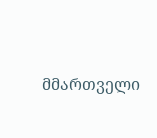მმართველი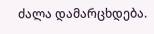ძალა დამარცხდება.